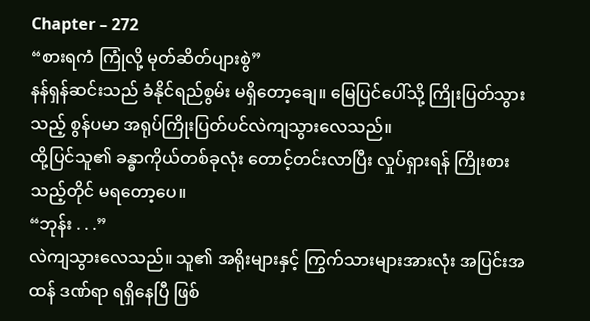Chapter – 272
“စားရကံ ကြုံလို့ မုတ်ဆိတ်ပျားစွဲ”
နန်ရှန်ဆင်းသည် ခံနိုင်ရည်စွမ်း မရှိတော့ချေ။ မြေပြင်ပေါ်သို့ ကြိုးပြတ်သွားသည့် စွန်ပမာ အရုပ်ကြိုးပြတ်ပင်လဲကျသွားလေသည်။
ထို့ပြင်သူ၏ ခန္ဓာကိုယ်တစ်ခုလုံး တောင့်တင်းလာပြီး လှုပ်ရှားရန် ကြိုးစားသည့်တိုင် မရတော့ပေ။
“ဘုန်း . . .”
လဲကျသွားလေသည်။ သူ၏ အရိုးများနှင့် ကြွက်သားများအားလုံး အပြင်းအထန် ဒဏ်ရာ ရရှိနေပြီ ဖြစ်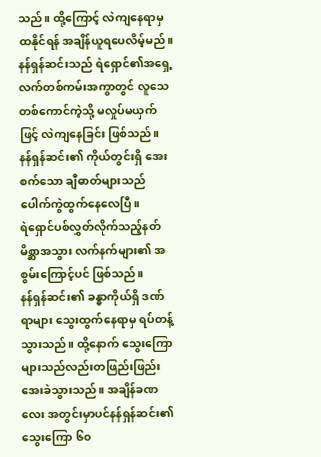သည်။ ထို့ကြောင့် လဲကျနေရာမှ ထနိုင်ရန် အချိန်ယူရပေလိမ့်မည်။
နန်ရှန်ဆင်းသည် ရဲရှောင်၏အရှေ့ လက်တစ်ကမ်းအကွာတွင် လူသေတစ်ကောင်ကဲ့သို့ မလှုပ်မယှက် ဖြင့် လဲကျနေခြင်း ဖြစ်သည်။
နန်ရှန်ဆင်း၏ ကိုယ်တွင်းရှိ အေးစက်သော ချီဓာတ်များသည် ပေါက်ကွဲထွက်နေလေပြီ။
ရဲရှောင်ပစ်လွှတ်လိုက်သည့်နတ်မိစ္ဆာအသွား လက်နက်များ၏ အစွမ်းကြောင့်ပင် ဖြစ်သည်။
နန်ရှန်ဆင်း၏ ခန္ဓာကိုယ်ရှိ ဒဏ်ရာများ သွေးထွက်နေရာမှ ရပ်တန့်သွားသည်။ ထို့နောက် သွေးကြောများသည်လည်းတဖြည်းဖြည်း အေးခဲသွားသည်။ အချိန်ခဏလေး အတွင်းမှာပင်နန်ရှန်ဆင်း၏ သွေးကြော ၆၀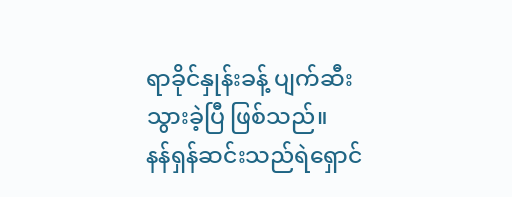ရာခိုင်နှုန်းခန့် ပျက်ဆီးသွားခဲ့ပြီ ဖြစ်သည်။
နန်ရှန်ဆင်းသည်ရဲရှောင်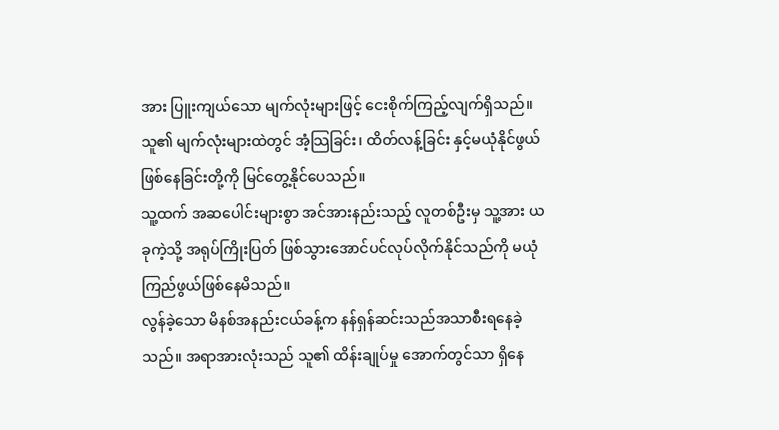အား ပြူးကျယ်သော မျက်လုံးများဖြင့် ငေးစိုက်ကြည့်လျက်ရှိသည်။ သူ၏ မျက်လုံးများထဲတွင် အံ့သြခြင်း၊ ထိတ်လန့်ခြင်း နှင့်မယုံနိုင်ဖွယ်ဖြစ်နေခြင်းတို့ကို မြင်တွေ့နိုင်ပေသည်။
သူ့ထက် အဆပေါင်းများစွာ အင်အားနည်းသည့် လူတစ်ဦးမှ သူ့အား ယခုကဲ့သို့ အရုပ်ကြိုးပြတ် ဖြစ်သွားအောင်ပင်လုပ်လိုက်နိုင်သည်ကို မယုံကြည်ဖွယ်ဖြစ်နေမိသည်။
လွန်ခဲ့သော မိနစ်အနည်းငယ်ခန့်က နန်ရှန်ဆင်းသည်အသာစီးရနေခဲ့သည်။ အရာအားလုံးသည် သူ၏ ထိန်းချုပ်မှု အောက်တွင်သာ ရှိနေ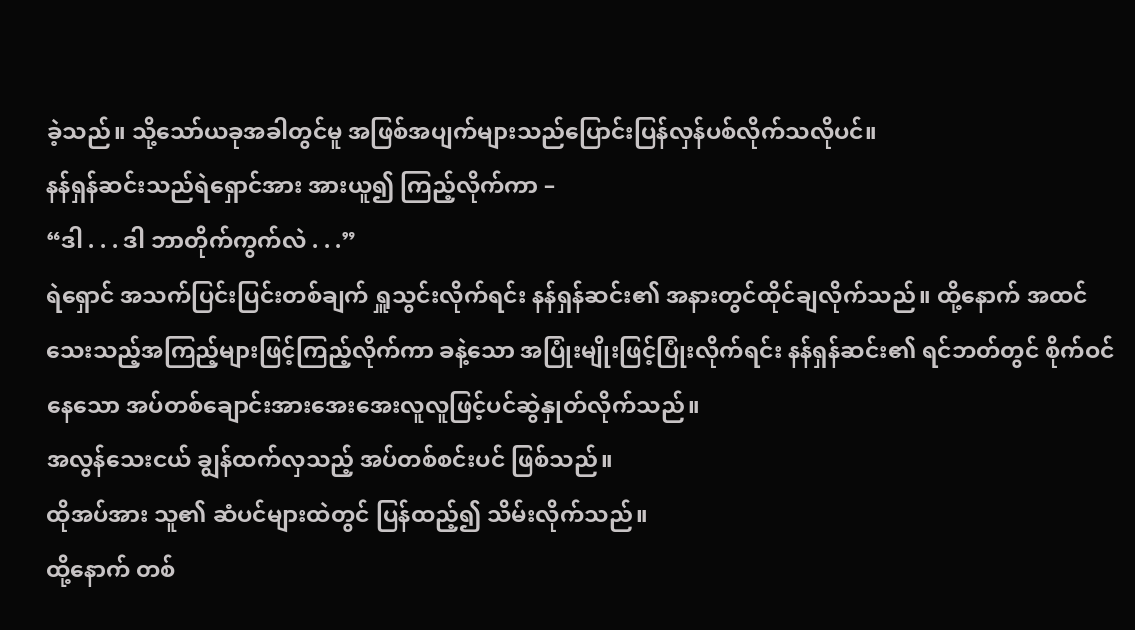ခဲ့သည်။ သို့သော်ယခုအခါတွင်မူ အဖြစ်အပျက်များသည်ပြောင်းပြန်လှန်ပစ်လိုက်သလိုပင်။
နန်ရှန်ဆင်းသည်ရဲရှောင်အား အားယူ၍ ကြည့်လိုက်ကာ –
“ဒါ . . . ဒါ ဘာတိုက်ကွက်လဲ . . .”
ရဲရှောင် အသက်ပြင်းပြင်းတစ်ချက် ရှူသွင်းလိုက်ရင်း နန်ရှန်ဆင်း၏ အနားတွင်ထိုင်ချလိုက်သည်။ ထို့နောက် အထင်သေးသည့်အကြည့်များဖြင့်ကြည့်လိုက်ကာ ခနဲ့သော အပြုံးမျိုးဖြင့်ပြုံးလိုက်ရင်း နန်ရှန်ဆင်း၏ ရင်ဘတ်တွင် စိုက်ဝင်နေသော အပ်တစ်ချောင်းအားအေးအေးလူလူဖြင့်ပင်ဆွဲနှုတ်လိုက်သည်။
အလွန်သေးငယ် ချွန်ထက်လှသည့် အပ်တစ်စင်းပင် ဖြစ်သည်။
ထိုအပ်အား သူ၏ ဆံပင်များထဲတွင် ပြန်ထည့်၍ သိမ်းလိုက်သည်။
ထို့နောက် တစ်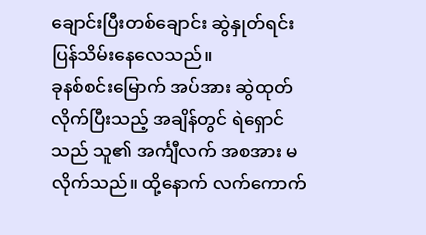ချောင်းပြီးတစ်ချောင်း ဆွဲနှုတ်ရင်း ပြန်သိမ်းနေလေသည်။
ခုနစ်စင်းမြောက် အပ်အား ဆွဲထုတ်လိုက်ပြီးသည့် အချိန်တွင် ရဲရှောင်သည် သူ၏ အင်္ကျီလက် အစအား မလိုက်သည်။ ထို့နောက် လက်ကောက်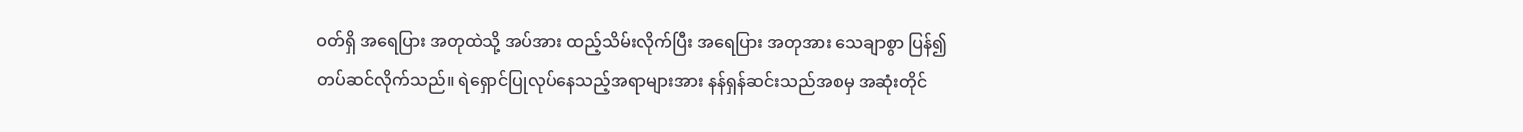ဝတ်ရှိ အရေပြား အတုထဲသို့ အပ်အား ထည့်သိမ်းလိုက်ပြီး အရေပြား အတုအား သေချာစွာ ပြန်၍ တပ်ဆင်လိုက်သည်။ ရဲရှောင်ပြုလုပ်နေသည့်အရာများအား နန်ရှန်ဆင်းသည်အစမှ အဆုံးတိုင်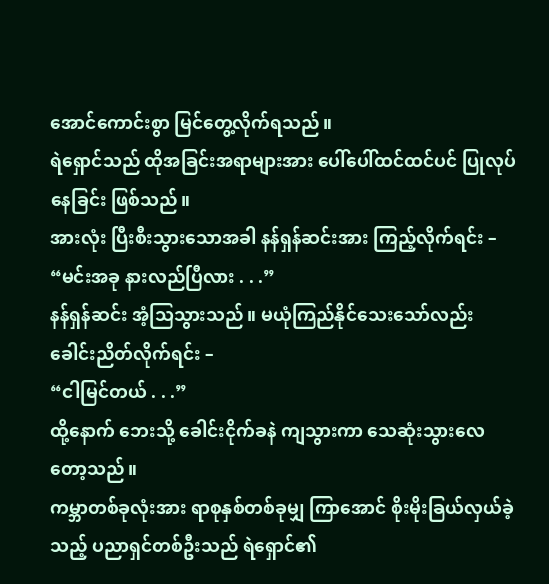အောင်ကောင်းစွာ မြင်တွေ့လိုက်ရသည်။
ရဲရှောင်သည် ထိုအခြင်းအရာများအား ပေါ်ပေါ်ထင်ထင်ပင် ပြုလုပ်နေခြင်း ဖြစ်သည်။
အားလုံး ပြီးစီးသွားသောအခါ နန်ရှန်ဆင်းအား ကြည့်လိုက်ရင်း –
“မင်းအခု နားလည်ပြီလား . . .”
နန်ရှန်ဆင်း အံ့သြသွားသည်။ မယုံကြည်နိုင်သေးသော်လည်း ခေါင်းညိတ်လိုက်ရင်း –
“ငါမြင်တယ် . . .”
ထို့နောက် ဘေးသို့ ခေါင်းငိုက်ခနဲ ကျသွားကာ သေဆုံးသွားလေတော့သည်။
ကမ္ဘာတစ်ခုလုံးအား ရာစုနှစ်တစ်ခုမျှ ကြာအောင် စိုးမိုးခြယ်လှယ်ခဲ့သည့် ပညာရှင်တစ်ဦးသည် ရဲရှောင်၏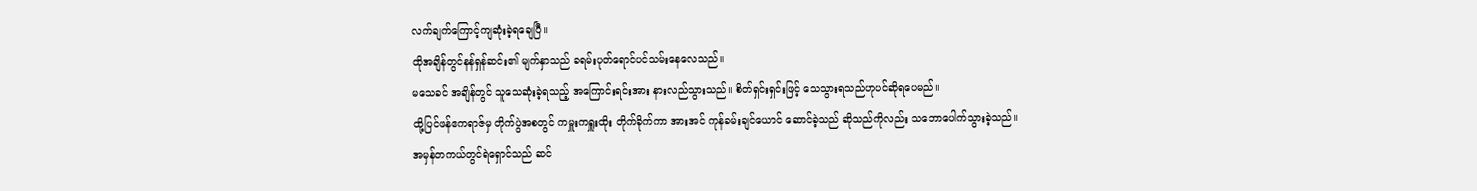လက်ချက်ကြောင့်ကျဆုံးခဲ့ရချေပြီ။
ထိုအချိန်တွင်နန်ရှန်ဆင်း၏ မျက်နှာသည် ခရမ်းပုတ်ရောင်ပင်သမ်းနေလေသည်။
မသေခင် အချိန်တွင် သူသေဆုံးခဲ့ရသည့် အကြောင်းရင်းအား နားလည်သွားသည်။ စိတ်ရှင်းရှင်းဖြင့် သေသွားရသည်ဟုပင်ဆိုရပေမည်။
ထို့ပြင်ဖန်ဧကရာဇ်မှ တိုက်ပွဲအစတွင် ကမှူးကရှူးထိုး တိုက်ခိုက်ကာ အားအင် ကုန်ခမ်းချင်ယောင် ဆောင်ခဲ့သည် ဆိုသည်ကိုလည်း သဘောပေါက်သွားခဲ့သည်။ အမှန်တကယ်တွင်ရဲရှောင်သည် ဆင်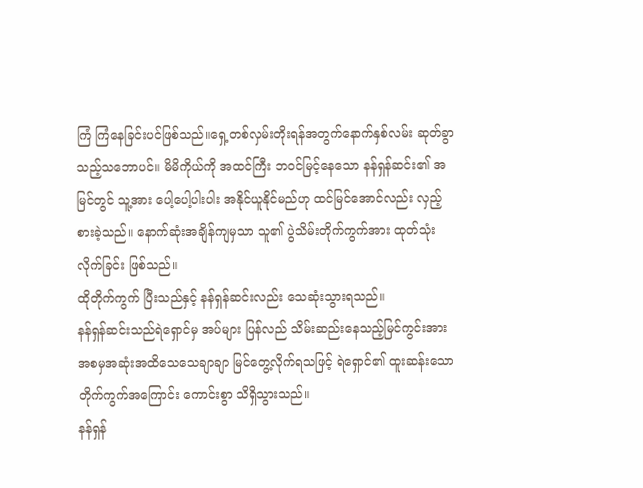ကြံ ကြံနေခြင်းပင်ဖြစ်သည်။ရှေ့တစ်လှမ်းတိုးရန်အတွက်နောက်နှစ်လမ်း ဆုတ်ခွာသည့်သဘောပင်။ မိမိကိုယ်ကို အထင်ကြီး ဘဝင်မြင့်နေသော နန်ရှန်ဆင်း၏ အမြင်တွင် သူ့အား ပေါ့ပေါ့ပါးပါး အနိုင်ယူနိုင်မည်ဟု ထင်မြင်အောင်လည်း လှည့်စားခဲ့သည်။ နောက်ဆုံးအချိန်ကျမှသာ သူ၏ ပွဲသိမ်းတိုက်ကွက်အား ထုတ်သုံးလိုက်ခြင်း ဖြစ်သည်။
ထိုတိုက်ကွက် ပြီးသည်နှင့် နန်ရှန်ဆင်းလည်း သေဆုံးသွားရသည်။
နန်ရှန်ဆင်းသည်ရဲရှောင်မှ အပ်များ ပြန်လည် သိမ်းဆည်းနေသည့်မြင်ကွင်းအား အစမှအဆုံးအထိသေသေချာချာ မြင်တွေ့လိုက်ရသဖြင့် ရဲရှောင်၏ ထူးဆန်းသော တိုက်ကွက်အကြောင်း ကောင်းစွာ သိရှိသွားသည်။
နန်ရှန်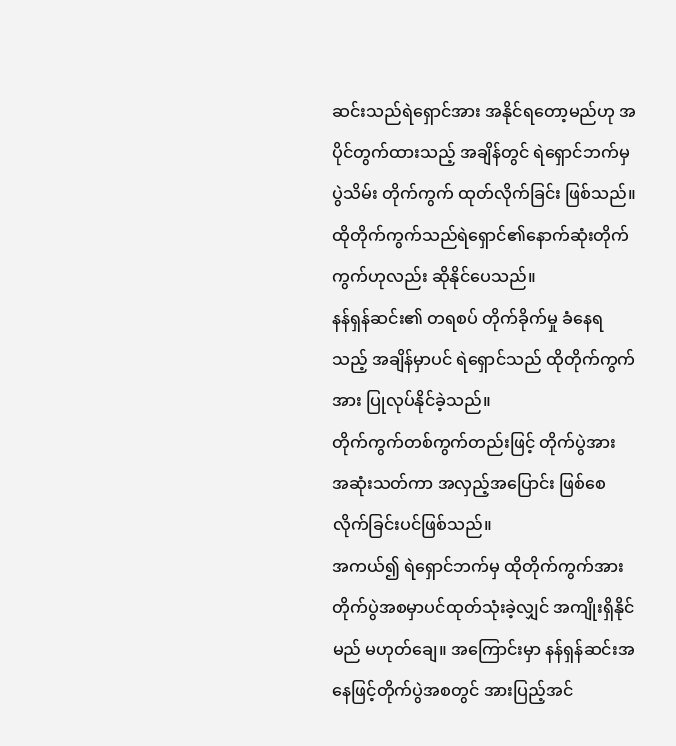ဆင်းသည်ရဲရှောင်အား အနိုင်ရတော့မည်ဟု အပိုင်တွက်ထားသည့် အချိန်တွင် ရဲရှောင်ဘက်မှ ပွဲသိမ်း တိုက်ကွက် ထုတ်လိုက်ခြင်း ဖြစ်သည်။
ထိုတိုက်ကွက်သည်ရဲရှောင်၏နောက်ဆုံးတိုက်ကွက်ဟုလည်း ဆိုနိုင်ပေသည်။
နန်ရှန်ဆင်း၏ တရစပ် တိုက်ခိုက်မှု ခံနေရသည့် အချိန်မှာပင် ရဲရှောင်သည် ထိုတိုက်ကွက်အား ပြုလုပ်နိုင်ခဲ့သည်။
တိုက်ကွက်တစ်ကွက်တည်းဖြင့် တိုက်ပွဲအား အဆုံးသတ်ကာ အလှည့်အပြောင်း ဖြစ်စေလိုက်ခြင်းပင်ဖြစ်သည်။
အကယ်၍ ရဲရှောင်ဘက်မှ ထိုတိုက်ကွက်အား တိုက်ပွဲအစမှာပင်ထုတ်သုံးခဲ့လျှင် အကျိုးရှိနိုင်မည် မဟုတ်ချေ။ အကြောင်းမှာ နန်ရှန်ဆင်းအနေဖြင့်တိုက်ပွဲအစတွင် အားပြည့်အင်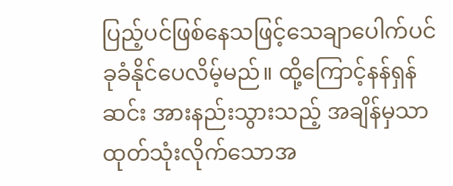ပြည့်ပင်ဖြစ်နေသဖြင့်သေချာပေါက်ပင်ခုခံနိုင်ပေလိမ့်မည်။ ထို့ကြောင့်နန်ရှန်ဆင်း အားနည်းသွားသည့် အချိန်မှသာ ထုတ်သုံးလိုက်သောအ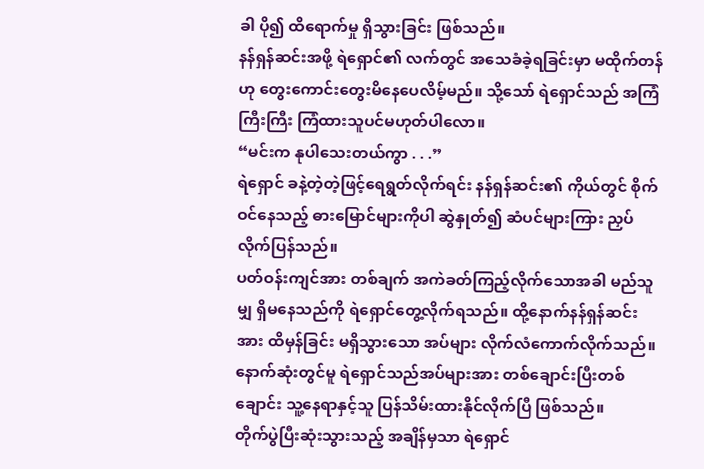ခါ ပို၍ ထိရောက်မှု ရှိသွားခြင်း ဖြစ်သည်။
နန်ရှန်ဆင်းအဖို့ ရဲရှောင်၏ လက်တွင် အသေခံခဲ့ရခြင်းမှာ မထိုက်တန်ဟု တွေးကောင်းတွေးမိနေပေလိမ့်မည်။ သို့သော် ရဲရှောင်သည် အကြံကြီးကြီး ကြံထားသူပင်မဟုတ်ပါလော။
“မင်းက နုပါသေးတယ်ကွာ . . .”
ရဲရှောင် ခနဲ့တဲ့တဲ့ဖြင့်ရေရွတ်လိုက်ရင်း နန်ရှန်ဆင်း၏ ကိုယ်တွင် စိုက်ဝင်နေသည့် ဓားမြောင်များကိုပါ ဆွဲနှုတ်၍ ဆံပင်များကြား ညှပ်လိုက်ပြန်သည်။
ပတ်ဝန်းကျင်အား တစ်ချက် အကဲခတ်ကြည့်လိုက်သောအခါ မည်သူမျှ ရှိမနေသည်ကို ရဲရှောင်တွေ့လိုက်ရသည်။ ထို့နောက်နန်ရှန်ဆင်းအား ထိမှန်ခြင်း မရှိသွားသော အပ်များ လိုက်လံကောက်လိုက်သည်။
နောက်ဆုံးတွင်မူ ရဲရှောင်သည်အပ်များအား တစ်ချောင်းပြီးတစ်ချောင်း သူ့နေရာနှင့်သူ ပြန်သိမ်းထားနိုင်လိုက်ပြီ ဖြစ်သည်။
တိုက်ပွဲပြီးဆုံးသွားသည့် အချိန်မှသာ ရဲရှောင်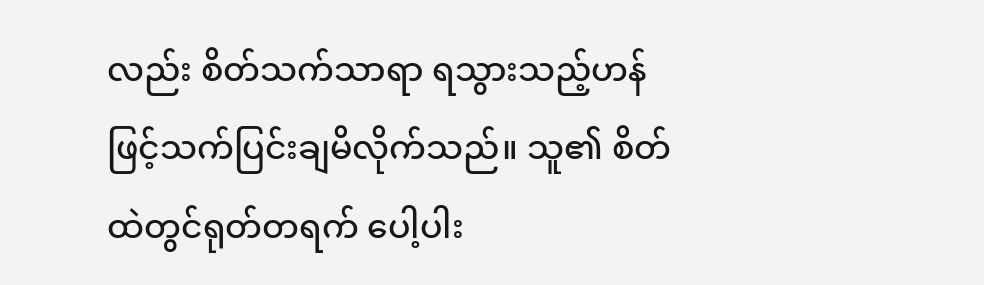လည်း စိတ်သက်သာရာ ရသွားသည့်ဟန်ဖြင့်သက်ပြင်းချမိလိုက်သည်။ သူ၏ စိတ်ထဲတွင်ရုတ်တရက် ပေါ့ပါး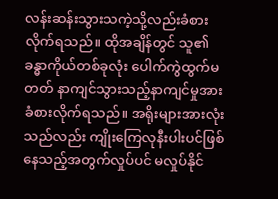လန်းဆန်းသွားသကဲ့သို့လည်းခံစားလိုက်ရသည်။ ထိုအချိန်တွင် သူ၏ ခန္ဓာကိုယ်တစ်ခုလုံး ပေါက်ကွဲထွက်မတတ် နာကျင်သွားသည့်နာကျင်မှုအား ခံစားလိုက်ရသည်။ အရိုးများအားလုံးသည်လည်း ကျိုးကြေလုနီးပါးပင်ဖြစ်နေသည့်အတွက်လှုပ်ပင် မလှုပ်နိုင်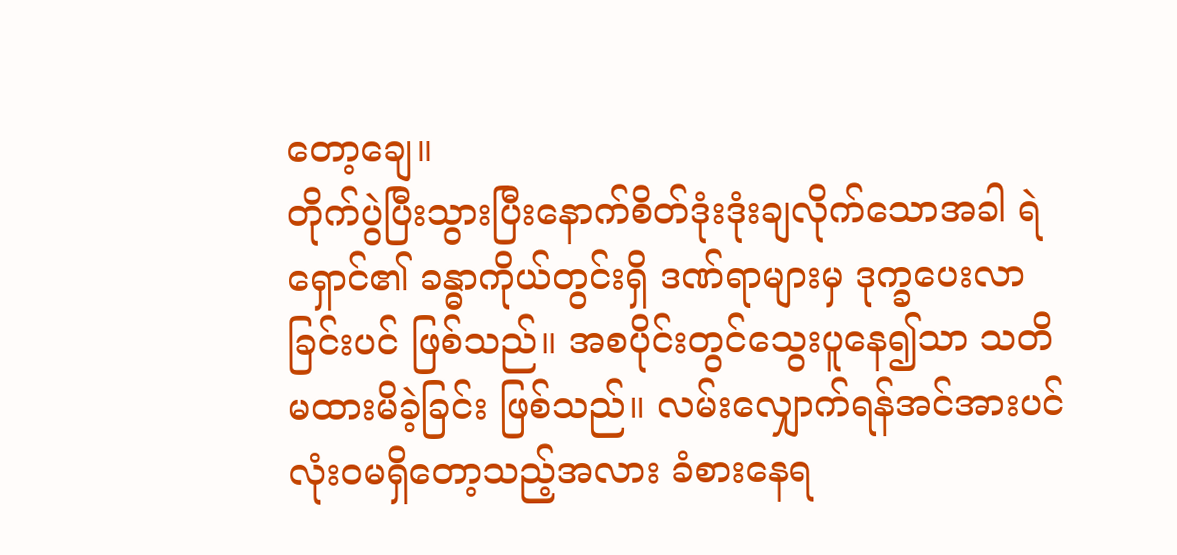တော့ချေ။
တိုက်ပွဲပြီးသွားပြီးနောက်စိတ်ဒုံးဒုံးချလိုက်သောအခါ ရဲရှောင်၏ ခန္ဓာကိုယ်တွင်းရှိ ဒဏ်ရာများမှ ဒုက္ခပေးလာခြင်းပင် ဖြစ်သည်။ အစပိုင်းတွင်သွေးပူနေ၍သာ သတိမထားမိခဲ့ခြင်း ဖြစ်သည်။ လမ်းလျှောက်ရန်အင်အားပင် လုံးဝမရှိတော့သည့်အလား ခံစားနေရ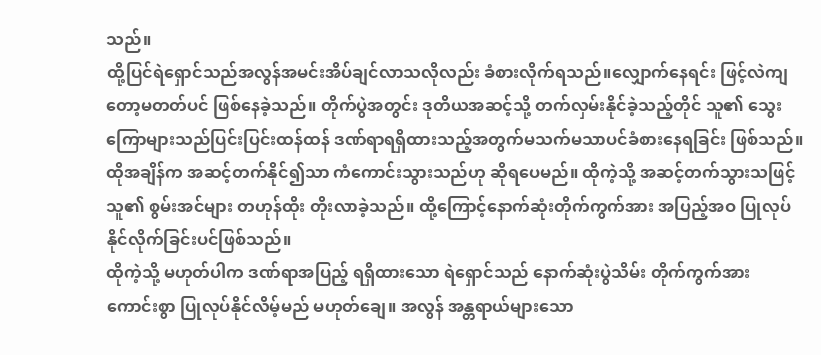သည်။
ထို့ပြင်ရဲရှောင်သည်အလွန်အမင်းအိပ်ချင်လာသလိုလည်း ခံစားလိုက်ရသည်။လျှောက်နေရင်း ဖြင့်လဲကျတော့မတတ်ပင် ဖြစ်နေခဲ့သည်။ တိုက်ပွဲအတွင်း ဒုတိယအဆင့်သို့ တက်လှမ်းနိုင်ခဲ့သည့်တိုင် သူ၏ သွေးကြောများသည်ပြင်းပြင်းထန်ထန် ဒဏ်ရာရရှိထားသည့်အတွက်မသက်မသာပင်ခံစားနေရခြင်း ဖြစ်သည်။
ထိုအချိန်က အဆင့်တက်နိုင်၍သာ ကံကောင်းသွားသည်ဟု ဆိုရပေမည်။ ထိုကဲ့သို့ အဆင့်တက်သွားသဖြင့် သူ၏ စွမ်းအင်များ တဟုန်ထိုး တိုးလာခဲ့သည်။ ထို့ကြောင့်နောက်ဆုံးတိုက်ကွက်အား အပြည့်အဝ ပြုလုပ်နိုင်လိုက်ခြင်းပင်ဖြစ်သည်။
ထိုကဲ့သို့ မဟုတ်ပါက ဒဏ်ရာအပြည့် ရရှိထားသော ရဲရှောင်သည် နောက်ဆုံးပွဲသိမ်း တိုက်ကွက်အား ကောင်းစွာ ပြုလုပ်နိုင်လိမ့်မည် မဟုတ်ချေ။ အလွန် အန္တရာယ်များသော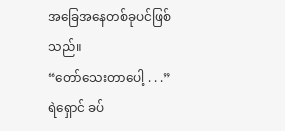အခြေအနေတစ်ခုပင်ဖြစ်သည်။
“တော်သေးတာပေါ့ . . .”
ရဲရှောင် ခပ်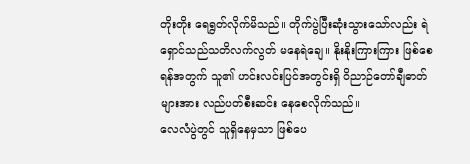တိုးတိုး ရေရွတ်လိုက်မိသည်။ တိုက်ပွဲပြီးဆုံးသွားသော်လည်း ရဲရှောင်သည်သတိလက်လွတ် မနေရဲချေ။ နိုးနိုးကြားကြား ဖြစ်စေရန်အတွက် သူ၏ ဟင်းလင်းပြင်အတွင်းရှိ ဝိညာဉ်တော်ချီဓာတ်များအား လည်ပတ်စီးဆင်း နေစေလိုက်သည်။
လေလံပွဲတွင် သူရှိနေမှသာ ဖြစ်ပေ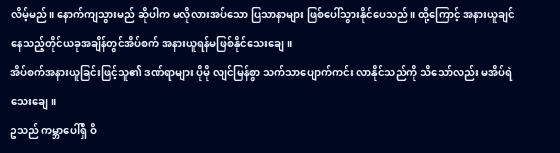လိမ့်မည်။ နောက်ကျသွားမည် ဆိုပါက မလိုလားအပ်သော ပြသာနာများ ဖြစ်ပေါ်သွားနိုင်ပေသည်။ ထို့ကြောင့် အနားယူချင်နေသည့်တိုင်ယခုအချိန်တွင်အိပ်စက် အနားယူရန်မဖြစ်နိုင်သေးချေ။
အိပ်စက်အနားယူခြင်းဖြင့်သူ၏ ဒဏ်ရာများ ပိုမို လျင်မြန်စွာ သက်သာပျောက်ကင်း လာနိုင်သည်ကို သိသော်လည်း မအိပ်ရဲသေးချေ။
ဥသည် ကမ္ဘာပေါ်ရှိ ဝိ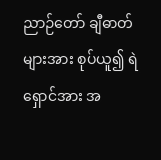ညာဉ်တော် ချီဓာတ်များအား စုပ်ယူ၍ ရဲရှောင်အား အ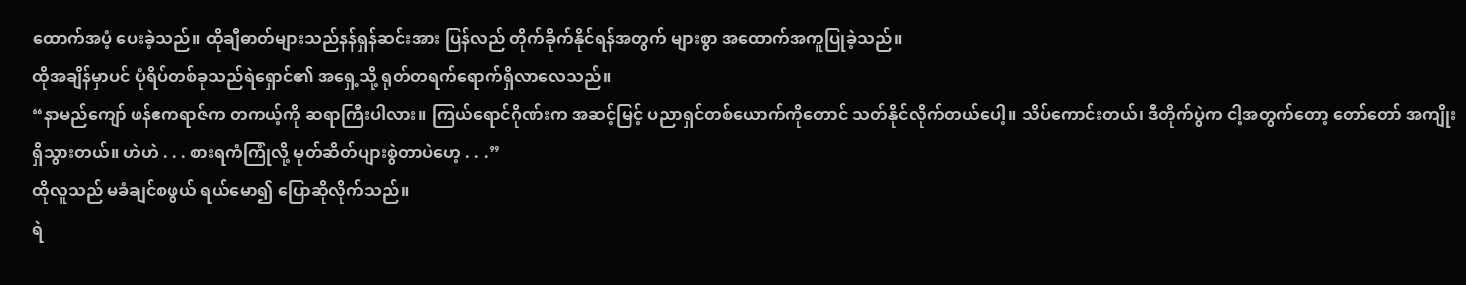ထောက်အပံ့ ပေးခဲ့သည်။ ထိုချီဓာတ်များသည်နန်ရှန်ဆင်းအား ပြန်လည် တိုက်ခိုက်နိုင်ရန်အတွက် များစွာ အထောက်အကူပြုခဲ့သည်။
ထိုအချိန်မှာပင် ပုံရိပ်တစ်ခုသည်ရဲရှောင်၏ အရှေ့သို့ ရုတ်တရက်ရောက်ရှိလာလေသည်။
“နာမည်ကျော် ဖန်ဧကရာဇ်က တကယ့်ကို ဆရာကြီးပါလား။ ကြယ်ရောင်ဂိုဏ်းက အဆင့်မြင့် ပညာရှင်တစ်ယောက်ကိုတောင် သတ်နိုင်လိုက်တယ်ပေါ့။ သိပ်ကောင်းတယ်၊ ဒီတိုက်ပွဲက ငါ့အတွက်တော့ တော်တော် အကျိုးရှိသွားတယ်။ ဟဲဟဲ . . . စားရကံကြုံလို့ မုတ်ဆိတ်ပျားစွဲတာပဲဟေ့ . . .”
ထိုလူသည် မခံချင်စဖွယ် ရယ်မော၍ ပြောဆိုလိုက်သည်။
ရဲ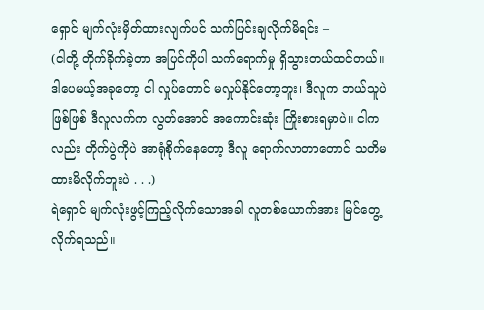ရှောင် မျက်လုံးမှိတ်ထားလျက်ပင် သက်ပြင်းချလိုက်မိရင်း –
(ငါတို့ တိုက်ခိုက်ခဲ့တာ အပြင်ကိုပါ သက်ရောက်မှု ရှိသွားတယ်ထင်တယ်။ ဒါပေမယ့်အခုတော့ ငါ လှုပ်တောင် မလှုပ်နိုင်တော့ဘူး၊ ဒီလူက ဘယ်သူပဲဖြစ်ဖြစ် ဒီလူလက်က လွတ်အောင် အကောင်းဆုံး ကြိုးစားရမှာပဲ။ ငါကလည်း တိုက်ပွဲကိုပဲ အာရုံစိုက်နေတော့ ဒီလူ ရောက်လာတာတောင် သတိမထားမိလိုက်ဘူးပဲ . . .)
ရဲရှောင် မျက်လုံးဖွင့်ကြည့်လိုက်သောအခါ လူတစ်ယောက်အား မြင်တွေ့လိုက်ရသည်။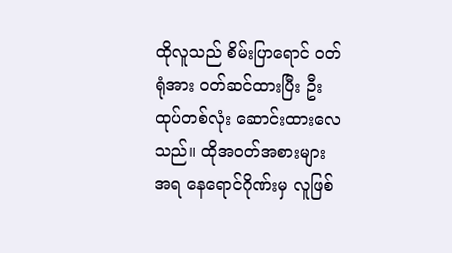ထိုလူသည် စိမ်းပြာရောင် ဝတ်ရုံအား ဝတ်ဆင်ထားပြီး ဦးထုပ်တစ်လုံး ဆောင်းထားလေသည်။ ထိုအဝတ်အစားများအရ နေရောင်ဂိုဏ်းမှ လူဖြစ်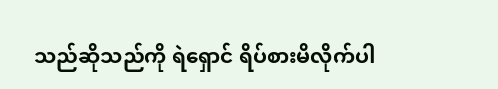သည်ဆိုသည်ကို ရဲရှောင် ရိပ်စားမိလိုက်ပါ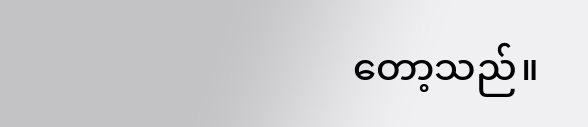တော့သည်။